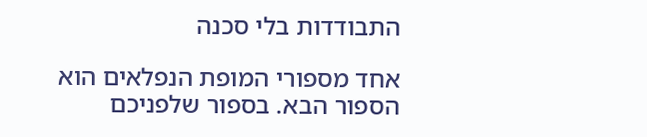התבודדות בלי סכנה

אחד מספורי המופת הנפלאים הוא הספור הבא. בספור שלפניכם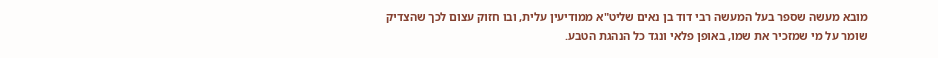מובא מעשה שספר בעל המעשה רבי דוד בן נאים שליט"א ממודיעין עלית, ובו חזוק עצום לכך שהצדיק שומר על מי שמזכיר את שמו, באופן פלאי ונגד כל הנהגת הטבע.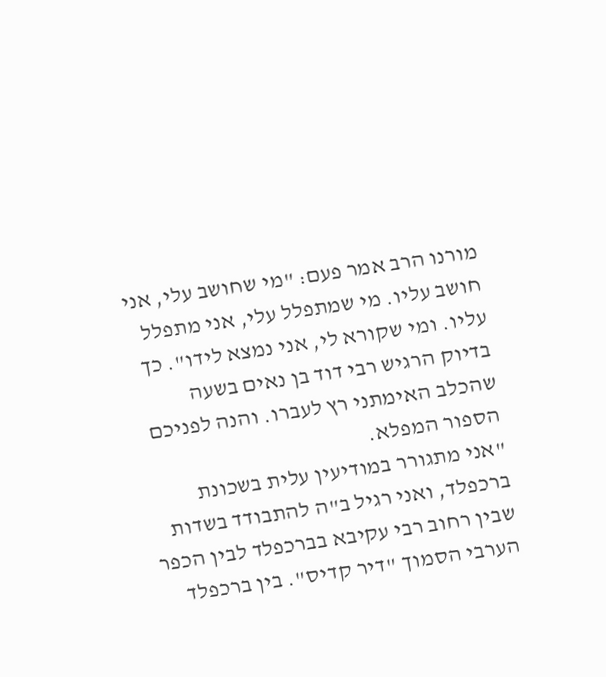מורנו הרב אמר פעם: "מי שחושב עלי, אני חושב עליו. מי שמתפלל עלי, אני מתפלל עליו. ומי שקורא לי, אני נמצא לידו". כך בדיוק הרגיש רבי דוד בן נאים בשעה שהכלב האימתני רץ לעברו. והנה לפניכם הספור המפלא.
"אני מתגורר במודיעין עלית בשכונת ברכפלד, ואני רגיל ב"ה להתבודד בשדות שבין רחוב רבי עקיבא בברכפלד לבין הכפר הערבי הסמוך "דיר קדיס". בין ברכפלד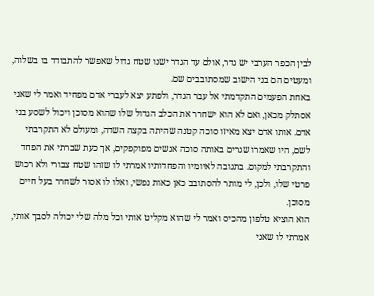לבין הכפר הערבי יש גדר, אולם עד הגדר ישנו שטח גדול שאפשר להתבודד בו בשלוה, ומעטים הם בני הישוב שמסתובבים שם.
באחת הפעמים התקדמתי אל עבר הגדר, ולפתע יצא לעברי אדם מפחיד ואמר לי שאני אסתלק מכאן, ואם לא הוא ישחרר את הכלב הגדול שלו שהוא מסוכן ויכול לשסע בני אדם. אותו אדם יצא מאיזו סוכה קטנה שהיתה בקצה השדה, ומעולם לא התקרבתי לשם, היו שאמרו שגרים באותה סוכה אנשים מפוקפקים, אך כעת שברתי את הפחד והתקרבתי למקום. בתגובה לאיומיו והפחדותיו אמרתי לו שזהו שטח צבורי ולא רכוש פרטי שלו, ולכן, לי מותר להסתובב כאן כאות נפשי, ואלו לו אסור לשחרר בעל חיים מסוכן.
הוא הוציא טלפון מהכיס ואמר לי שהוא מקליט אותי וכל מלה שלי יכולה לסבך אותי, אמרתי לו שאני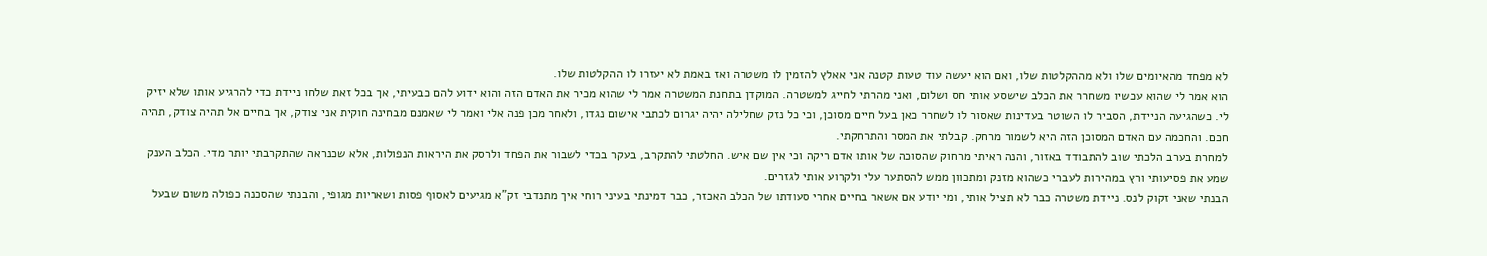לא מפחד מהאיומים שלו ולא מההקלטות שלו, ואם הוא יעשה עוד טעות קטנה אני אאלץ להזמין לו משטרה ואז באמת לא יעזרו לו ההקלטות שלו.
הוא אמר לי שהוא עכשיו משחרר את הכלב שישסע אותי חס ושלום, ואני מהרתי לחייג למשטרה. המוקדן בתחנת המשטרה אמר לי שהוא מכיר את האדם הזה והוא ידוע להם כבעיתי, אך בכל זאת שלחו ניידת כדי להרגיע אותו שלא יזיק לי. כשהגיעה הניידת, הסביר לו השוטר בעדינות שאסור לו לשחרר כאן בעל חיים מסוכן, וכי כל נזק שחלילה יהיה יגרום לכתבי אישום נגדו, ולאחר מכן פנה אלי ואמר לי שאמנם מבחינה חוקית אני צודק, אך בחיים אל תהיה צודק, תהיה חכם. והחכמה עם האדם המסוכן הזה היא לשמור מרחק. קבלתי את המסר והתרחקתי.
למחרת בערב הלכתי שוב להתבודד באזור, והנה ראיתי מרחוק שהסוכה של אותו אדם ריקה וכי אין שם איש. החלטתי להתקרב, בעקר בכדי לשבור את הפחד ולרסק את היראות הנפולות, אלא שכנראה שהתקרבתי יותר מדי. הכלב הענק שמע את פסיעותי ורץ במהירות לעברי כשהוא מזנק ומתכוון ממש להסתער עלי ולקרוע אותי לגזרים.
הבנתי שאני זקוק לנס. ניידת משטרה כבר לא תציל אותי, ומי יודע אם אשאר בחיים אחרי סעודתו של הכלב האכזר, כבר דמינתי בעיני רוחי איך מתנדבי זק"א מגיעים לאסוף פסות ושאריות מגופי, והבנתי שהסכנה כפולה משום שבעל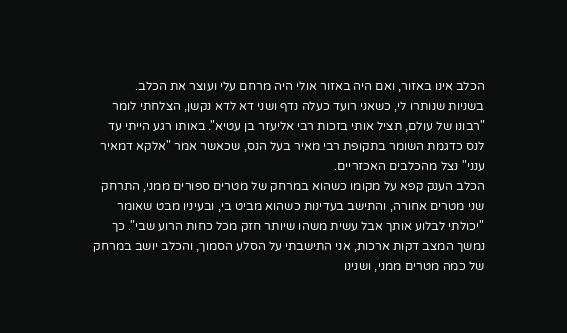הכלב אינו באזור, ואם היה באזור אולי היה מרחם עלי ועוצר את הכלב.
בשניות שנותרו לי, כשאני רועד כעלה נדף ושני דא לדא נקשן, הצלחתי לומר "רבונו של עולם, תציל אותי בזכות רבי אליעזר בן עטיא". באותו רגע הייתי עד לנס כדגמת השומר בתקופת רבי מאיר בעל הנס, שכאשר אמר "אלקא דמאיר ענני" נצל מהכלבים האכזריים.
הכלב הענק קפא על מקומו כשהוא במרחק של מטרים ספורים ממני, התרחק שני מטרים אחורה, והתישב בעדינות כשהוא מביט בי, ובעיניו מבט שאומר "יכולתי לבלוע אותך אבל עשית משהו שיותר חזק מכל כחות הרוע שבי". כך נמשך המצב דקות ארכות, אני התישבתי על הסלע הסמוך, והכלב יושב במרחק של כמה מטרים ממני, ושנינו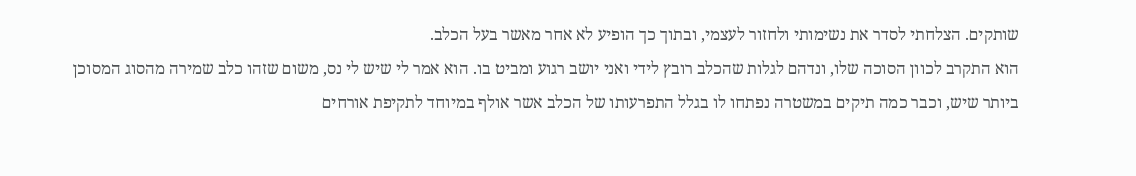שותקים. הצלחתי לסדר את נשימותי ולחזור לעצמי, ובתוך כך הופיע לא אחר מאשר בעל הכלב.
הוא התקרב לכוון הסוכה שלו, ונדהם לגלות שהכלב רובץ לידי ואני יושב רגוע ומביט בו. הוא אמר לי שיש לי נס, משום שזהו כלב שמירה מהסוג המסוכן ביותר שיש, וכבר כמה תיקים במשטרה נפתחו לו בגלל התפרעותו של הכלב אשר אולף במיוחד לתקיפת אורחים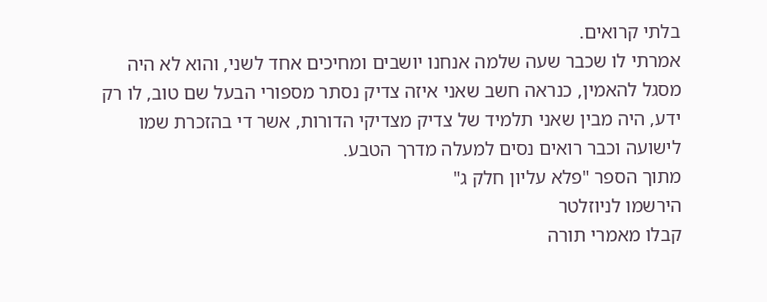בלתי קרואים.
אמרתי לו שכבר שעה שלמה אנחנו יושבים ומחיכים אחד לשני, והוא לא היה מסגל להאמין, כנראה חשב שאני איזה צדיק נסתר מספורי הבעל שם טוב, לו רק ידע, היה מבין שאני תלמיד של צדיק מצדיקי הדורות, אשר די בהזכרת שמו לישועה וכבר רואים נסים למעלה מדרך הטבע.
מתוך הספר "פלא עליון חלק ג"
הירשמו לניוזלטר
קבלו מאמרי תורה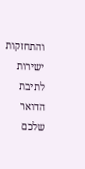והתחזקות ישירות לתיבת הדואר שלכם